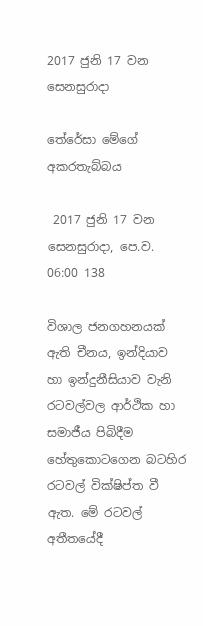2017 ජුනි 17 වන සෙනසුරාදා

තේරේසා මේගේ අකරතැබ්බය

 2017 ජුනි 17 වන සෙනසුරාදා, පෙ.ව. 06:00 138

විශාල ජනගහනයක් ඇති චීනය, ඉන්දියාව හා ඉන්දුනීසියාව වැනි රටවල්වල ආර්ථික හා සමාජීය පිබිදීම හේතුකොටගෙන බටහිර රටවල් වික්ෂිප්ත වී ඇත. මේ රටවල් අතීතයේදී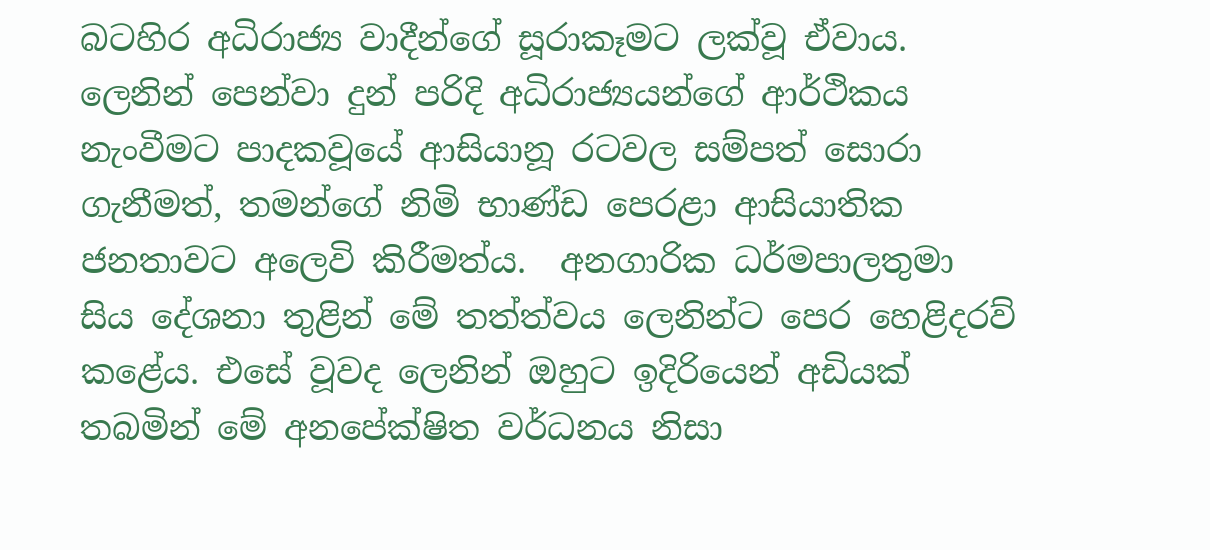බටහිර අධිරාජ්‍ය වාදීන්ගේ සූරාකෑමට ලක්වූ ඒවාය. ලෙනින් පෙන්වා දුන් පරිදි අධිරාජ්‍යයන්ගේ ආර්ථිකය නැංවීමට පාදකවූයේ ආසියානූ රටවල සම්පත් සොරා ගැනීමත්, තමන්ගේ නිමි භාණ්ඩ පෙරළා ආසියාතික ජනතාවට අලෙවි කිරීමත්ය.  අනගාරික ධර්මපාලතුමා සිය දේශනා තුළින් මේ තත්ත්වය ලෙනින්ට පෙර හෙළිදරව් කළේය. එසේ වූවද ලෙනින් ඔහුට ඉදිරියෙන් අඩියක් තබමින් මේ අනපේක්ෂිත වර්ධනය නිසා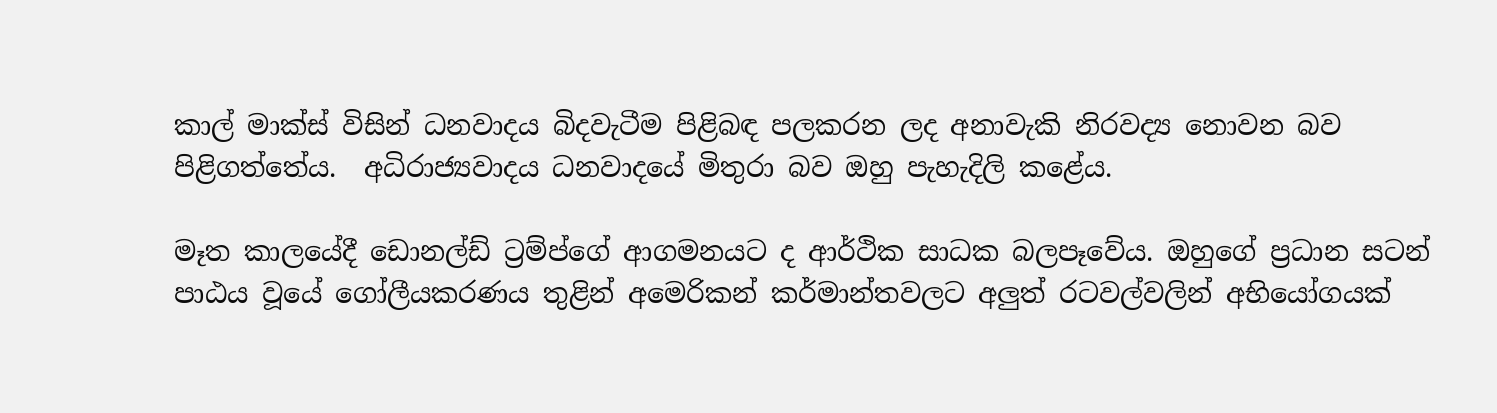කාල් මාක්ස් විසින් ධනවාදය බිදවැටීම පිළිබඳ පලකරන ලද අනාවැකි නිරවද්‍ය නොවන බව පිළිගත්තේය.  අධිරාජ්‍යවාදය ධනවාදයේ මිතුරා බව ඔහු පැහැදිලි කළේය.

මෑත කාලයේදී ඩොනල්ඩ් ට්‍රම්ප්ගේ ආගමනයට ද ආර්ථික සාධක බලපෑවේය. ඔහුගේ ප්‍රධාන සටන් පාඨය වූයේ ගෝලීයකරණය තුළින් අමෙරිකන් කර්මාන්තවලට අලුත් රටවල්වලින් අභියෝගයක්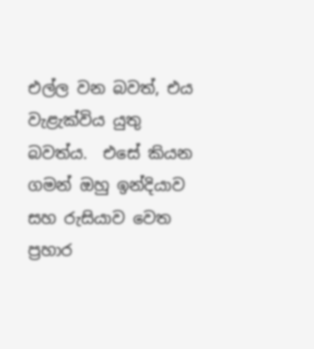එල්ල වන බවත්, එය වැළැක්විය යුතු බවත්ය.  එසේ කියන ගමන් ඔහු ඉන්දියාව සහ රුසියාව වෙත  ප්‍රහාර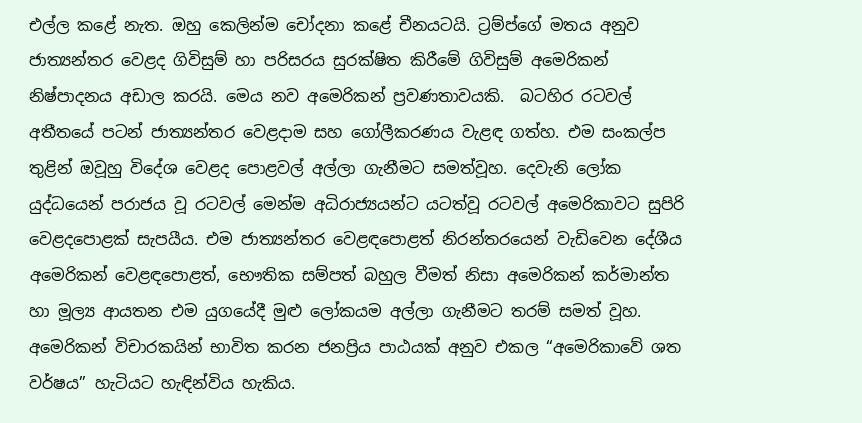එල්ල කළේ නැත. ඔහු කෙලින්ම චෝදනා කළේ චීනයටයි. ට්‍රම්ප්ගේ මතය අනුව ජාත්‍යන්තර වෙළද ගිවිසුම් හා පරිසරය සුරක්ෂිත කිරීමේ ගිවිසුම් අමෙරිකන් නිෂ්පාදනය අඩාල කරයි. මෙය නව අමෙරිකන් ප්‍රවණතාවයකි.  බටහිර රටවල් අතීතයේ පටන් ජාත්‍යන්තර වෙළදාම සහ ගෝලීකරණය වැළඳ ගත්හ. එම සංකල්ප තුළින් ඔවූහු විදේශ වෙළද පොළවල් අල්ලා ගැනීමට සමත්වූහ. දෙවැනි ලෝක යුද්ධයෙන් පරාජය වූ රටවල් මෙන්ම අධිරාජ්‍යයන්ට යටත්වූ රටවල් අමෙරිකාවට සුපිරි වෙළදපොළක් සැපයීය. එම ජාත්‍යන්තර වෙළඳපොළත් නිරන්තරයෙන් වැඩිවෙන දේශීය අමෙරිකන් වෙළඳපොළත්, භෞතික සම්පත් බහුල වීමත් නිසා අමෙරිකන් කර්මාන්ත හා මූල්‍ය ආයතන එම යුගයේදී මුළු ලෝකයම අල්ලා ගැනීමට තරම් සමත් වූහ. අමෙරිකන් විචාරකයින් භාවිත කරන ජනප්‍රිය පාඨයක් අනුව එකල “අමෙරිකාවේ ශත වර්ෂය” හැටියට හැඳින්විය හැකිය.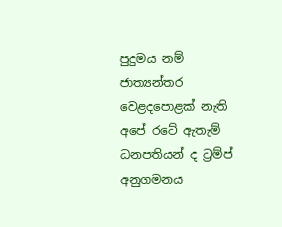පුදුමය නම් ජාත්‍යන්තර වෙළදපොළක් නැති අපේ රටේ ඇතැම් ධනපතියන් ද ට්‍රම්ප් අනුගමනය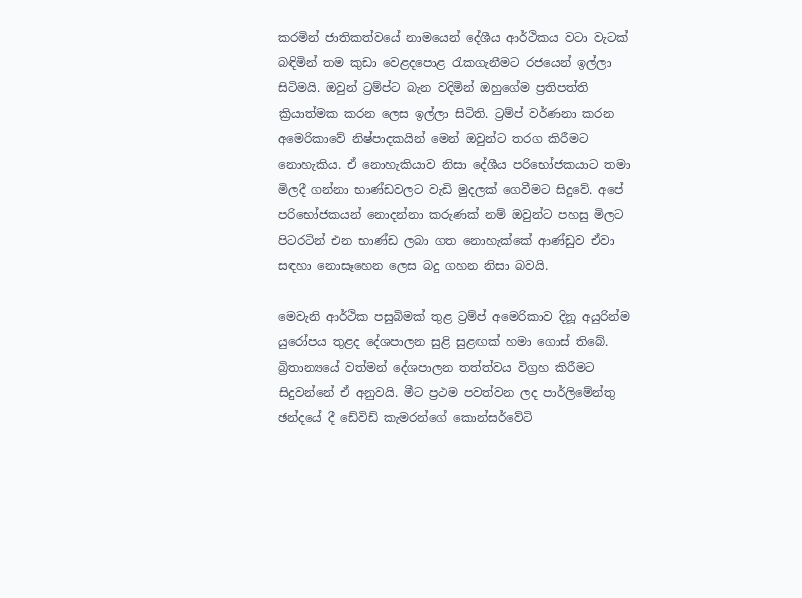කරමින් ජාතිකත්වයේ නාමයෙන් දේශීය ආර්ථිකය වටා වැටක් බඳිමින් තම කුඩා වෙළදපොළ රැකගැනීමට රජයෙන් ඉල්ලා සිටිමයි. ඔවුන් ට්‍රම්ප්ට බැන වදිමින් ඔහුගේම ප්‍රතිපත්ති ක්‍රියාත්මක කරන ලෙස ඉල්ලා සිටිති. ට්‍රම්ප් වර්ණනා කරන අමෙරිකාවේ නිෂ්පාදකයින් මෙන් ඔවුන්ට තරග කිරීමට  නොහැකිය. ඒ නොහැකියාව නිසා දේශීය පරිභෝජකයාට තමා මිලදී ගන්නා භාණ්ඩවලට වැඩි මුදලක් ගෙවීමට සිදුවේ. අපේ පරිභෝජකයන් නොදන්නා කරුණක් නම් ඔවුන්ට පහසු මිලට පිටරටින් එන භාණ්ඩ ලබා ගත නොහැක්කේ ආණ්ඩුව ඒවා සඳහා නොසෑහෙන ලෙස බදු ගහන නිසා බවයි.

මෙවැනි ආර්ථික පසුබිමක් තුළ ට්‍රම්ප් අමෙරිකාව දිනූ අයුරින්ම යුරෝපය තුළද දේශපාලන සුළි සුළඟක් හමා ගොස් තිබේ. බ්‍රිතාන්‍යයේ වත්මන් දේශපාලන තත්ත්වය විග්‍රහ කිරීමට සිදුවන්නේ ඒ අනුවයි. මීට ප්‍රථම පවත්වන ලද පාර්ලිමේන්තු ඡන්දයේ දී ඩේවිඩ් කැමරන්ගේ කොන්සර්වේටි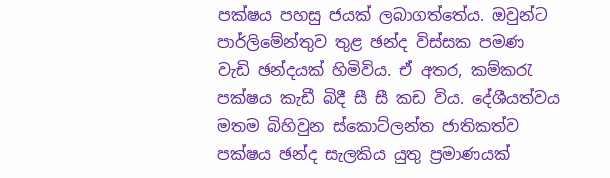පක්ෂය පහසු ජයක් ලබාගත්තේය. ඔවුන්ට පාර්ලිමේන්තුව තුළ ඡන්ද විස්සක පමණ වැඩි ඡන්දයක් හිමිවිය. ඒ අතර, කම්කරැ පක්ෂය කැඩී බිදී සී සී කඩ විය. දේශීයත්වය මතම බිහිවුන ස්කොට්ලන්ත ජාතිකත්ව පක්ෂය ඡන්ද සැලකිය යුතු ප්‍රමාණයක්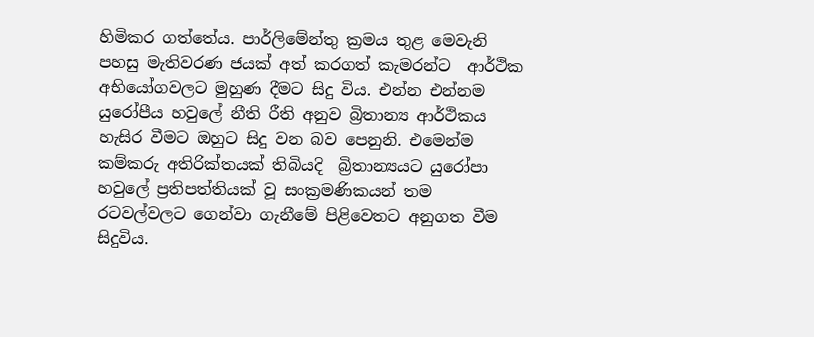හිමිකර ගත්තේය. පාර්ලිමේන්තු ක්‍රමය තුළ මෙවැනි පහසු මැතිවරණ ජයක් අත් කරගත් කැමරන්ට  ආර්ථික අභියෝගවලට මුහුණ දීමට සිදු විය. එන්න එන්නම යුරෝපීය හවුලේ නීති රීති අනුව බ්‍රිතාන්‍ය ආර්ථිකය හැසිර වීමට ඔහුට සිදු වන බව පෙනුනි. එමෙන්ම කම්කරු අතිරික්තයක් තිබියදි  බ්‍රිතාන්‍යයට යුරෝපා හවුලේ ප්‍රතිපත්තියක් වූ සංක්‍රමණිකයන් තම රටවල්වලට ගෙන්වා ගැනීමේ පිළිවෙතට අනුගත වීම සිදුවිය.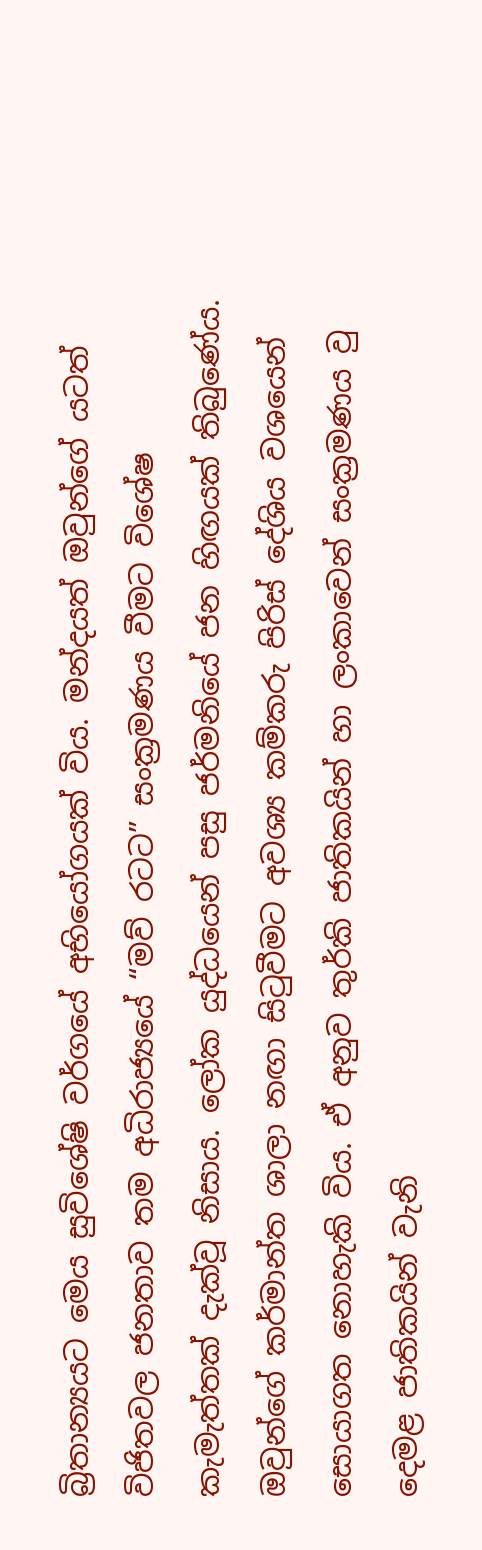බ්‍රිතාන්‍යයට මෙය සුවිශේෂි වර්ගයේ අභියෝගයක් විය. මන්දයත් ඔවුන්ගේ යටත් විජිතවල ජනතාව තම අධිරාජ්‍යයේ “මව් රටට” සංක්‍රමණය වීමට විශේෂ කැමැත්තක් දැක්වූ නිසාය. ලෝක යුද්ධයෙන් පසු ජර්මනියේ ජන හිඟයක් තිබුණේය. ඔවුන්ගේ කර්මාන්ත ශාලා නඟා සිටුවීමට අවශ්‍ය කම්කරු පිරිස් දේශිය වශයෙන් සොයාගත නොහැකි විය. ඒ අනුව තුර්කි ජාතිකයින් හා ලංකාවෙන් සංක්‍රමණය වු දෙමළ ජාතිකයින් වැනි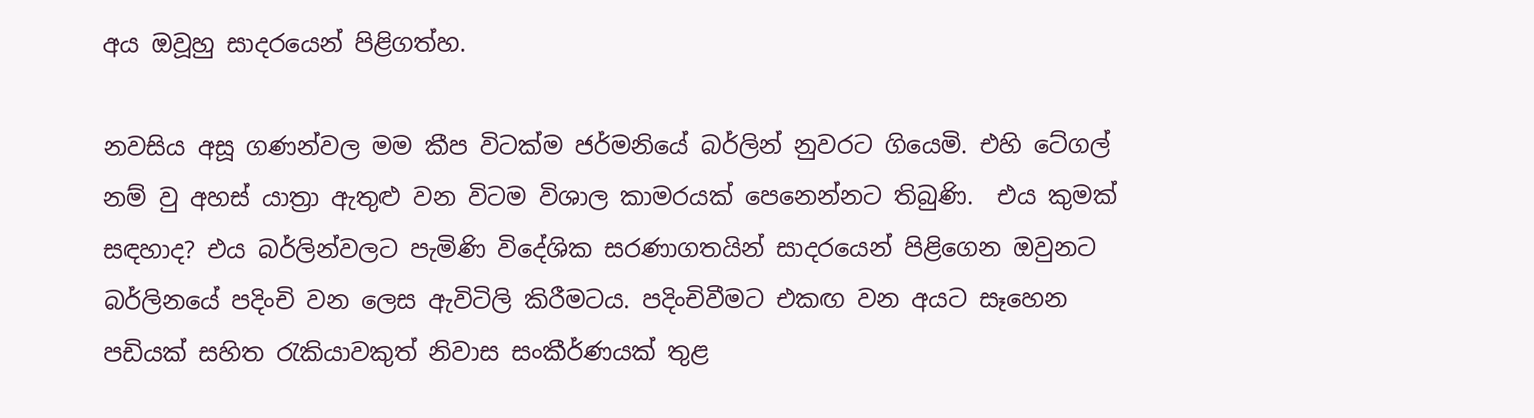අය ඔවූහු සාදරයෙන් පිළිගත්හ.

නවසිය අසූ ගණන්වල මම කීප විටක්ම ජර්මනියේ බර්ලින් නුවරට ගියෙමි. එහි ටේගල් නම් වු අහස් යාත්‍රා ඇතුළු වන විටම විශාල කාමරයක් පෙනෙන්නට තිබුණි.  එය කුමක් සඳහාද? එය බර්ලින්වලට පැමිණි විදේශික සරණාගතයින් සාදරයෙන් පිළිගෙන ඔවුනට බර්ලිනයේ පදිංචි වන ලෙස ඇවිටිලි කිරීමටය. පදිංචිවීමට එකඟ වන අයට සෑහෙන පඩියක් සහිත රැකියාවකුත් නිවාස සංකීර්ණයක් තුළ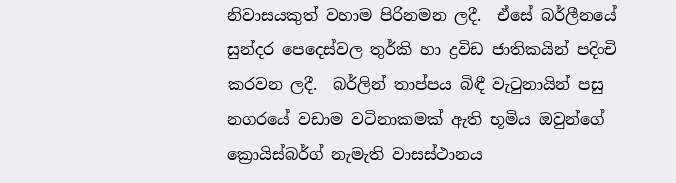නිවාසයකුත් වහාම පිරිනමන ලදී.  ඒසේ බර්ලීනයේ සුන්දර පෙදෙස්වල තුර්කි හා ද්‍රවිඩ ජාතිකයින් පදිංචි කරවන ලදී.  බර්ලින් තාප්පය බිඳී වැටුනායින් පසු නගරයේ වඩාම වටිනාකමක් ඇති භූමිය ඔවුන්ගේ ක්‍රොයිස්බර්ග් නැමැති වාසස්ථානය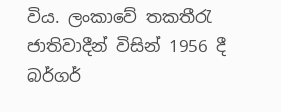විය. ලංකාවේ තකතීරැ ජාතිවාදීන් විසින් 1956 දී බර්ගර්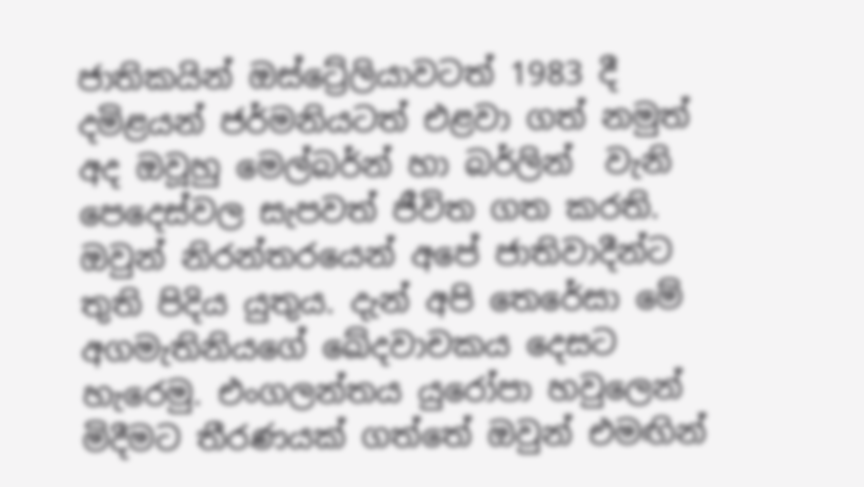ජාතිකයින් ඔස්ට්‍රේලියාවටත් 1983 දී දමිළයන් ජර්මනියටත් එළවා ගත් නමුත් අද ඔවූහු මෙල්බර්න් හා බර්ලින්  වැනි පෙදෙස්වල සැපවත් ජීවිත ගත කරති.  ඔවුන් නිරන්තරයෙන් අපේ ජාතිවාදීන්ට තුති පිදිය යුතුය. දැන් අපි තෙරේසා මේ අගමැතිනියගේ ඛේදවාචකය දෙසට හැරෙමු. එංගලන්තය යුරෝපා හවුලෙන් මිදීමට තීරණයක් ගත්තේ ඔවුන් එමඟින්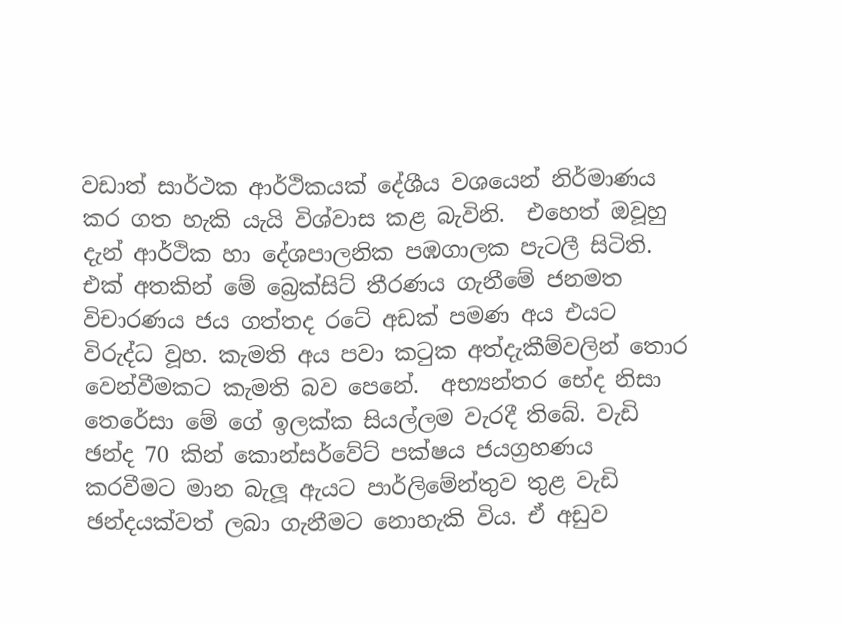වඩාත් සාර්ථක ආර්ථිකයක් දේශීය වශයෙන් නිර්මාණය කර ගත හැකි යැයි විශ්වාස කළ බැවිනි.  එහෙත් ඔවූහු දැන් ආර්ථික හා දේශපාලනික පඹගාලක පැටලී සිටිති. එක් අතකින් මේ බ්‍රෙක්සිට් තීරණය ගැනීමේ ජනමත විචාරණය ජය ගත්තද රටේ අඩක් පමණ අය එයට විරුද්ධ වූහ. කැමති අය පවා කටුක අත්දැකීම්වලින් තොර වෙන්වීමකට කැමති බව පෙනේ.  අභ්‍යන්තර භේද නිසා තෙරේසා මේ ගේ ඉලක්ක සියල්ලම වැරදී තිබේ. වැඩි ඡන්ද 70 කින් කොන්සර්වේට් පක්ෂය ජයග්‍රහණය කරවීමට මාන බැලූ ඇයට පාර්ලිමේන්තුව තුළ වැඩි ඡන්දයක්වත් ලබා ගැනීමට නොහැකි විය. ඒ අඩුව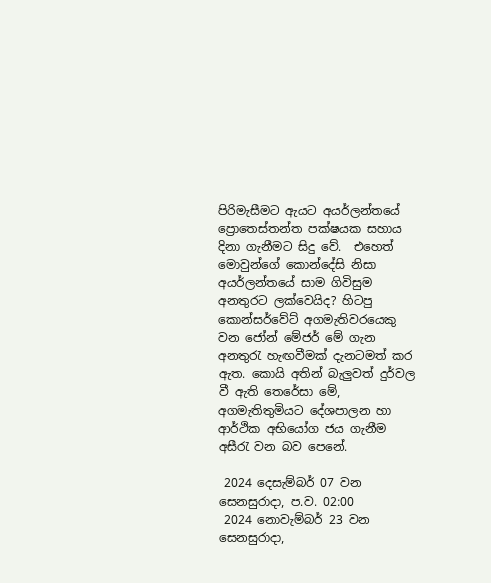පිරිමැසීමට ඇයට අයර්ලන්තයේ ප්‍රොතෙස්තන්ත පක්ෂයක සහාය දිනා ගැනීමට සිදු වේ.  එහෙත් මොවුන්ගේ කොන්දේසි නිසා අයර්ලන්තයේ සාම ගිවිසුම අනතුරට ලක්වෙයිද? හිටපු කොන්සර්වේට් අගමැතිවරයෙකු වන ජෝන් මේජර් මේ ගැන අනතුරැ හැඟවීමක් දැනටමත් කර ඇත. කොයි අතින් බැලුවත් දුර්වල වී ඇති තෙරේසා මේ, අගමැතිතුමියට දේශපාලන හා ආර්ථික අභියෝග ජය ගැනීම අසීරැ වන බව පෙනේ.

 2024 දෙසැම්බර් 07 වන සෙනසුරාදා, ප.ව. 02:00
 2024 නොවැම්බර් 23 වන සෙනසුරාදා,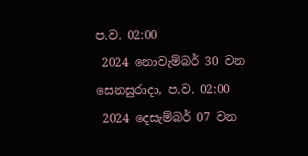ප.ව. 02:00
 2024 නොවැම්බර් 30 වන සෙනසුරාදා, ප.ව. 02:00
 2024 දෙසැම්බර් 07 වන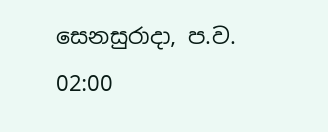සෙනසුරාදා, ප.ව. 02:00